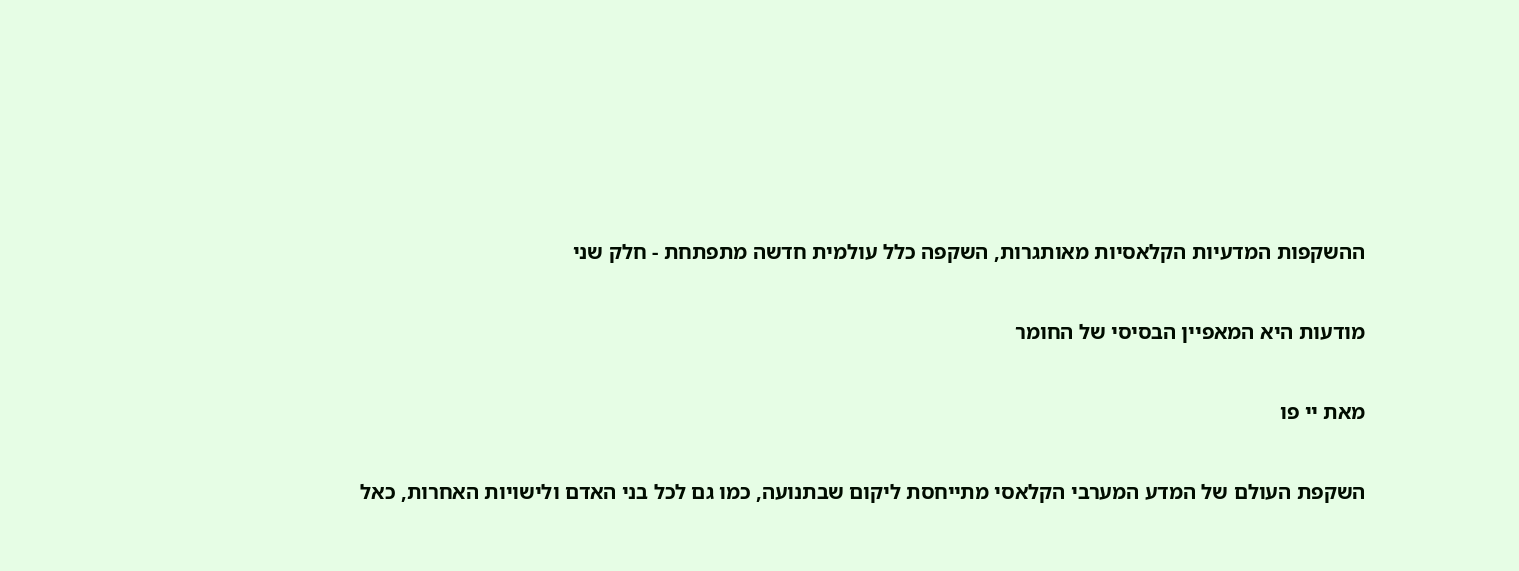ההשקפות המדעיות הקלאסיות מאותגרות, השקפה כלל עולמית חדשה מתפתחת - חלק שני

מודעות היא המאפיין הבסיסי של החומר

מאת יי פו

השקפת העולם של המדע המערבי הקלאסי מתייחסת ליקום שבתנועה, כמו גם לכל בני האדם ולישויות האחרות, כאל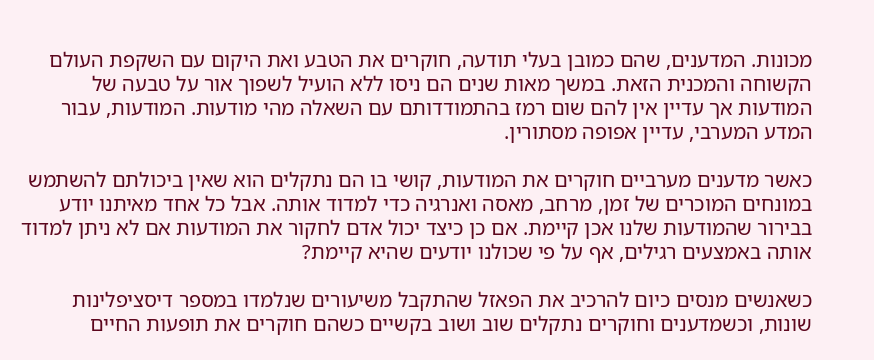מכונות. המדענים, שהם כמובן בעלי תודעה, חוקרים את הטבע ואת היקום עם השקפת העולם הקשוחה והמכנית הזאת. במשך מאות שנים הם ניסו ללא הועיל לשפוך אור על טבעה של המודעות אך עדיין אין להם שום רמז בהתמודדותם עם השאלה מהי מודעות. המודעות, עבור המדע המערבי, עדיין אפופה מסתורין.

כאשר מדענים מערביים חוקרים את המודעות, קושי בו הם נתקלים הוא שאין ביכולתם להשתמש במונחים המוכרים של זמן, מרחב, מאסה ואנרגיה כדי למדוד אותה. אבל כל אחד מאיתנו יודע בבירור שהמודעות שלנו אכן קיימת. אם כן כיצד יכול אדם לחקור את המודעות אם לא ניתן למדוד אותה באמצעים רגילים, אף על פי שכולנו יודעים שהיא קיימת?

כשאנשים מנסים כיום להרכיב את הפאזל שהתקבל משיעורים שנלמדו במספר דיסציפלינות שונות, וכשמדענים וחוקרים נתקלים שוב ושוב בקשיים כשהם חוקרים את תופעות החיים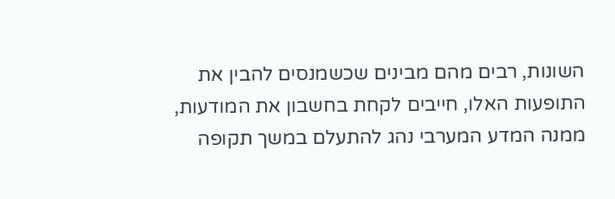השונות, רבים מהם מבינים שכשמנסים להבין את התופעות האלו, חייבים לקחת בחשבון את המודעות, ממנה המדע המערבי נהג להתעלם במשך תקופה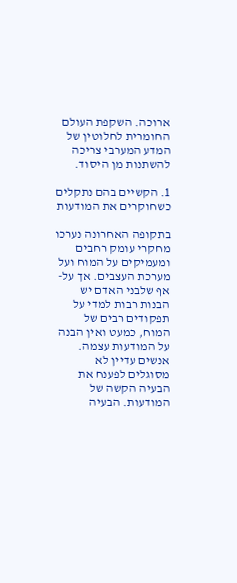ארוכה. השקפת העולם החומרית לחלוטין של המדע המערבי צריכה להשתנות מן היסוד.

1. הקשיים בהם נתקלים כשחוקרים את המודעות

בתקופה האחרונה נערכו מחקרי עומק רחבים ומעמיקים על המוח ועל מערכת העצבים. אך על-אף שלבני האדם יש הבנות רבות למדי על תפקודים רבים של המוח, כמעט ואין הבנה על המודעות עצמה. אנשים עדיין לא מסוגלים לפענח את הבעיה הקשה של המודעות. הבעיה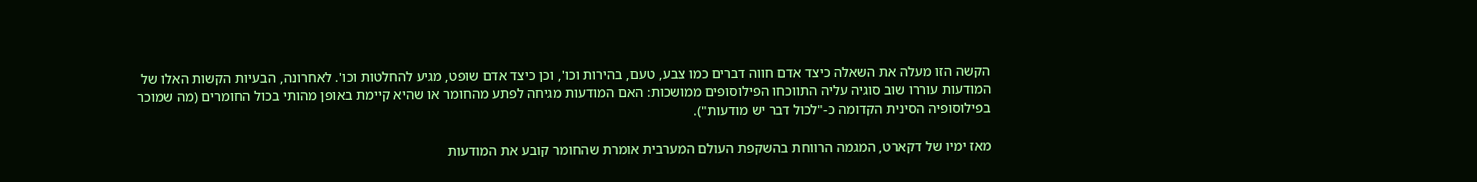הקשה הזו מעלה את השאלה כיצד אדם חווה דברים כמו צבע, טעם, בהירות וכו', וכן כיצד אדם שופט, מגיע להחלטות וכו'. לאחרונה, הבעיות הקשות האלו של המודעות עוררו שוב סוגיה עליה התווכחו הפילוסופים ממושכות: האם המודעות מגיחה לפתע מהחומר או שהיא קיימת באופן מהותי בכול החומרים (מה שמוכר בפילוסופיה הסינית הקדומה כ-"לכול דבר יש מודעות").

מאז ימיו של דקארט, המגמה הרווחת בהשקפת העולם המערבית אומרת שהחומר קובע את המודעות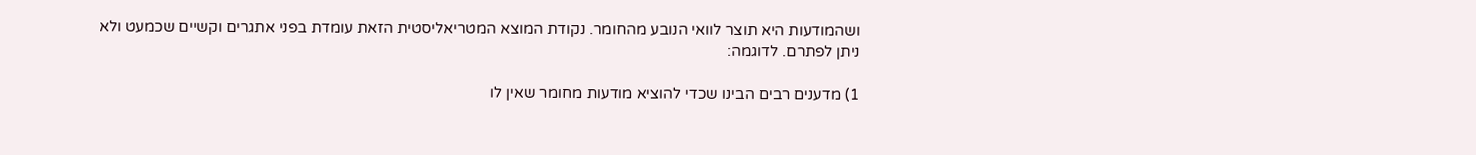ושהמודעות היא תוצר לוואי הנובע מהחומר. נקודת המוצא המטריאליסטית הזאת עומדת בפני אתגרים וקשיים שכמעט ולא ניתן לפתרם. לדוגמה:

1) מדענים רבים הבינו שכדי להוציא מודעות מחומר שאין לו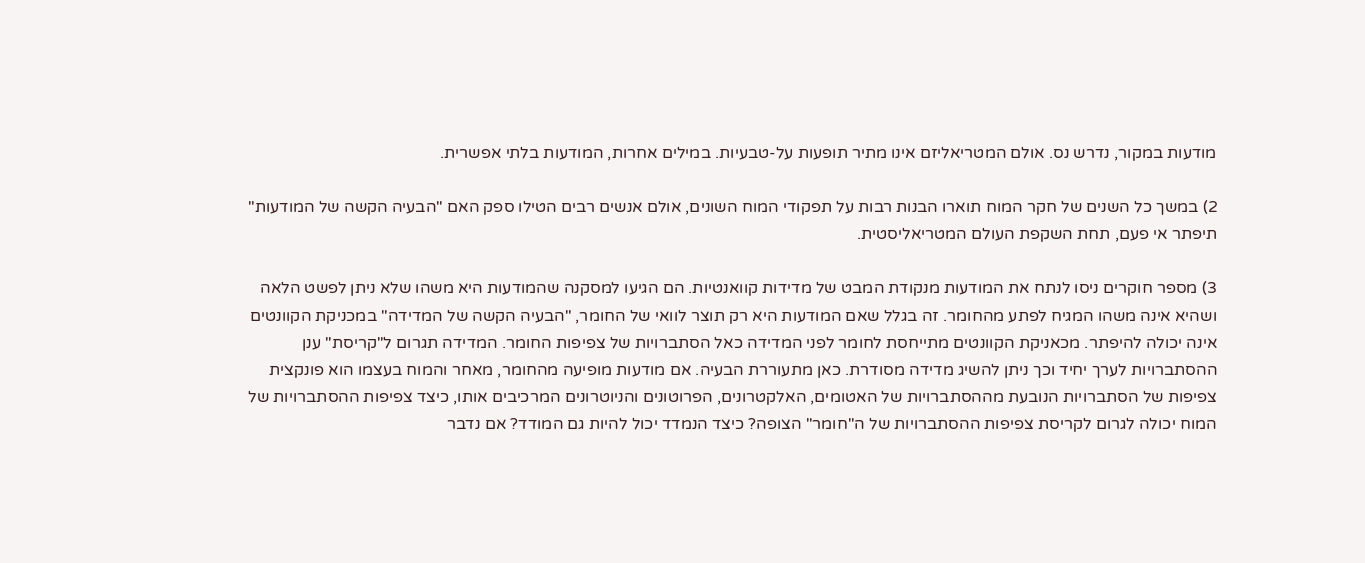מודעות במקור, נדרש נס. אולם המטריאליזם אינו מתיר תופעות על-טבעיות. במילים אחרות, המודעות בלתי אפשרית.

2) במשך כל השנים של חקר המוח תוארו הבנות רבות על תפקודי המוח השונים, אולם אנשים רבים הטילו ספק האם "הבעיה הקשה של המודעות" תיפתר אי פעם, תחת השקפת העולם המטריאליסטית.

3) מספר חוקרים ניסו לנתח את המודעות מנקודת המבט של מדידות קוואנטיות. הם הגיעו למסקנה שהמודעות היא משהו שלא ניתן לפשט הלאה ושהיא אינה משהו המגיח לפתע מהחומר. זה בגלל שאם המודעות היא רק תוצר לוואי של החומר, "הבעיה הקשה של המדידה" במכניקת הקוונטים אינה יכולה להיפתר. מכאניקת הקוונטים מתייחסת לחומר לפני המדידה כאל הסתברויות של צפיפות החומר. המדידה תגרום ל"קריסת" ענן ההסתברויות לערך יחיד וכך ניתן להשיג מדידה מסודרת. כאן מתעוררת הבעיה. אם מודעות מופיעה מהחומר, מאחר והמוח בעצמו הוא פונקצית צפיפות של הסתברויות הנובעת מההסתברויות של האטומים, האלקטרונים, הפרוטונים והניוטרונים המרכיבים אותו, כיצד צפיפות ההסתברויות של המוח יכולה לגרום לקריסת צפיפות ההסתברויות של ה"חומר" הצופה? כיצד הנמדד יכול להיות גם המודד? אם נדבר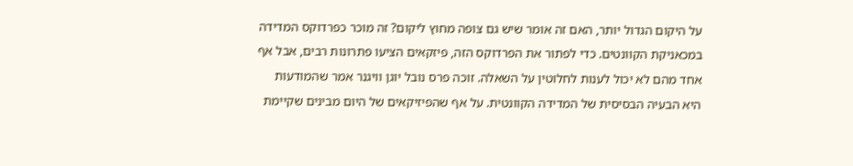על היקום הגדול יותר, האם זה אומר שיש גם צופה מחוץ ליקום? זה מוכר כפרדוקס המדידה במכאניקת הקוונטים. כדי לפתור את הפרדוקס הזה, פיזקאים הציעו פתרונות רבים, אבל אף אחד מהם לא יכול לענות לחלוטין על השאלה. זוכה פרס נובל יוגן וויגנר אמר שהמודעות היא הבעיה הבסיסית של המדידה הקוונטית. על אף שהפיזיקאים של היום מבינים שקיימת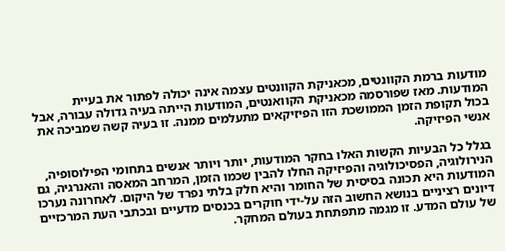מודעות ברמת הקוונטים, מכאניקת הקוונטים עצמה אינה יכולה לפתור את בעיית המודעות. מאז שפורסמה מכאניקת הקוואנטים, המודעות הייתה בעיה גדולה עבורה, אבל בכול תקופת הזמן הממושכת הזו הפיזיקאים מתעלמים ממנה. זו בעיה קשה שמביכה את אנשי הפיזיקה.

בגלל כל הבעיות הקשות האלו בחקר המודעות, יותר ויותר אנשים בתחומי הפילוסופיה, הנירולוגיה, הפסיכולוגיה והפיזיקה החלו להבין שכמו הזמן, המרחב המאסה והאנרגיה, גם המודעות היא תכונה בסיסית של החומר והיא חלק בלתי נפרד של היקום. לאחרונה נערכו דיונים רציניים בנושא החשוב הזה על-ידי חוקרים בכנסים מדעיים ובכתבי העת המרכזיים של עולם המדע. זו מגמה מתפתחת בעולם המחקר.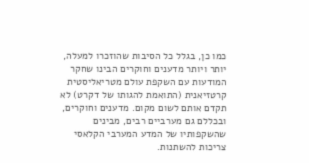כמו כן, בגלל כל הסיבות שהוזכרו למעלה, יותר ויותר מדענים וחוקרים הבינו שחקר המודעות עם השקפת עולם מטריאליסטית קרטזיאנית (התואמת להגותו של דקרט) לא תקדם אותם לשום מקום. מדענים וחוקרים, ובכללם גם מערביים רבים, מבינים שהשקפותיו של המדע המערבי הקלאסי צריכות להשתנות.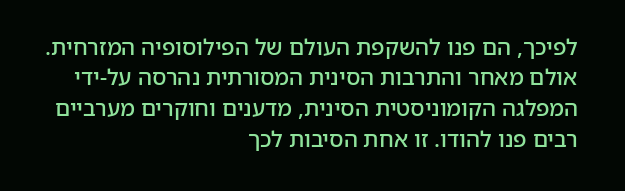לפיכך, הם פנו להשקפת העולם של הפילוסופיה המזרחית. אולם מאחר והתרבות הסינית המסורתית נהרסה על-ידי המפלגה הקומוניסטית הסינית, מדענים וחוקרים מערביים רבים פנו להודו. זו אחת הסיבות לכך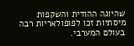שהיוגה ההודית והשקפות מיסתיות זכו לפופולאריות רבה בעולם המערבי.